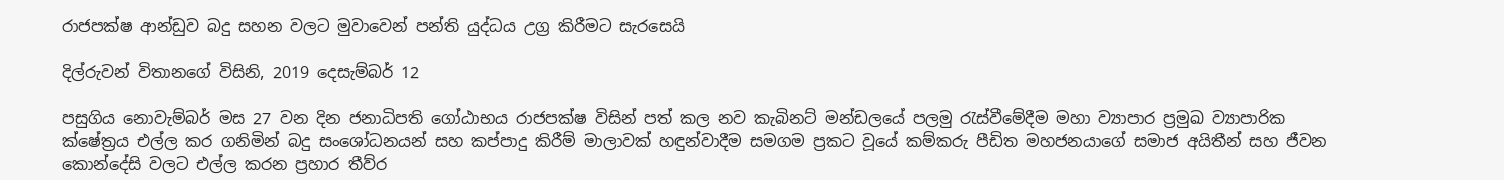රාජපක්ෂ ආන්ඩුව බදු සහන වලට මුවාවෙන් පන්ති යුද්ධය උග්‍ර කිරීමට සැරසෙයි

දිල්රුවන් විතානගේ විසිනි, 2019 දෙසැම්බර් 12

පසුගිය නොවැම්බර් මස 27 වන දින ජනාධිපති ගෝඨාභය රාජපක්ෂ විසින් පත් කල නව කැබිනට් මන්ඩලයේ පලමු රැස්වීමේදීම මහා ව්‍යාපාර ප්‍රමුඛ ව්‍යාපාරික ක්ෂේත්‍රය එල්ල කර ගනිමින් බදු සංශෝධනයන් සහ කප්පාදු කිරීම් මාලාවක් හඳුන්වාදීම සමගම ප්‍රකට වූයේ කම්කරු පීඩිත මහජනයාගේ සමාජ අයිතීන් සහ ජීවන කොන්දේසි වලට එල්ල කරන ප්‍රහාර තීව්ර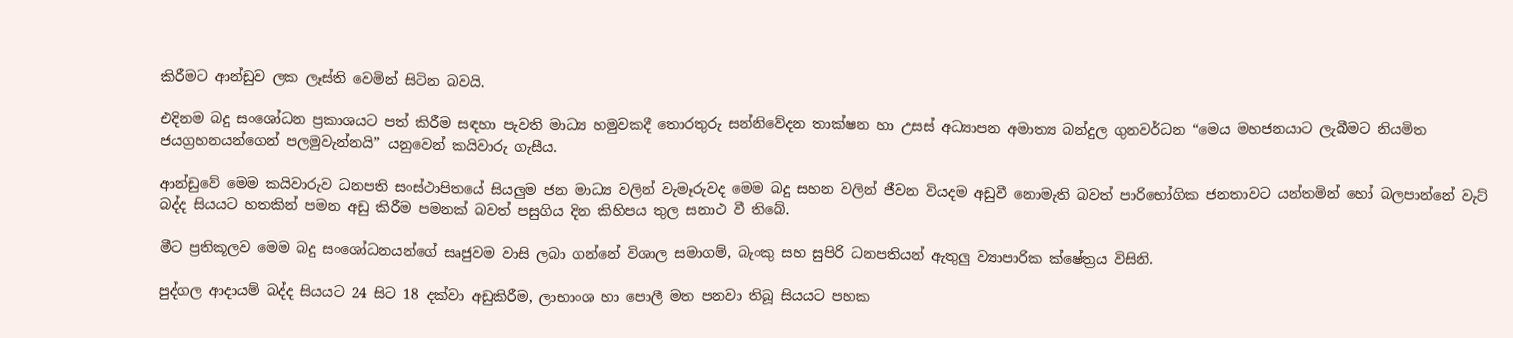කිරීමට ආන්ඩුව ලක ලෑස්ති වෙමින් සිටින බවයි.

එදිනම බදු සංශෝධන ප්‍රකාශයට පත් කිරීම සඳහා පැවති මාධ්‍ය හමුවකදී තොරතුරු සන්නිවේදන තාක්ෂන හා උසස් අධ්‍යාපන අමාත්‍ය බන්දුල ගුනවර්ධන “මෙය මහජනයාට ලැබීමට නියමිත ජයග්‍රහනයන්ගෙන් පලමුවැන්නයි” යනුවෙන් කයිවාරු ගැසීය.

ආන්ඩුවේ මෙම කයිවාරුව ධනපති සංස්ථාපිතයේ සියලුම ජන මාධ්‍ය වලින් වැමෑරුවද මෙම බදු සහන වලින් ජීවන වියදම අඩුවී නොමැති බවත් පාරිභෝගික ජනතාවට යන්තමින් හෝ බලපාන්නේ වැට් බද්ද සියයට හතකින් පමන අඩු කිරීම පමනක් බවත් පසුගිය දින කිහිපය තුල සනාථ වී තිබේ.

මීට ප්‍රතිකූලව මෙම බදු සංශෝධනයන්ගේ සෘජුවම වාසි ලබා ගන්නේ විශාල සමාගම්, බැංකු සහ සුපිරි ධනපතියන් ඇතුලු ව්‍යාපාරික ක්ෂේත්‍රය විසිනි.

පුද්ගල ආදායම් බද්ද සියයට 24 සිට 18 දක්වා අඩුකිරීම, ලාභාංශ හා පොලී මත පනවා තිබූ සියයට පහක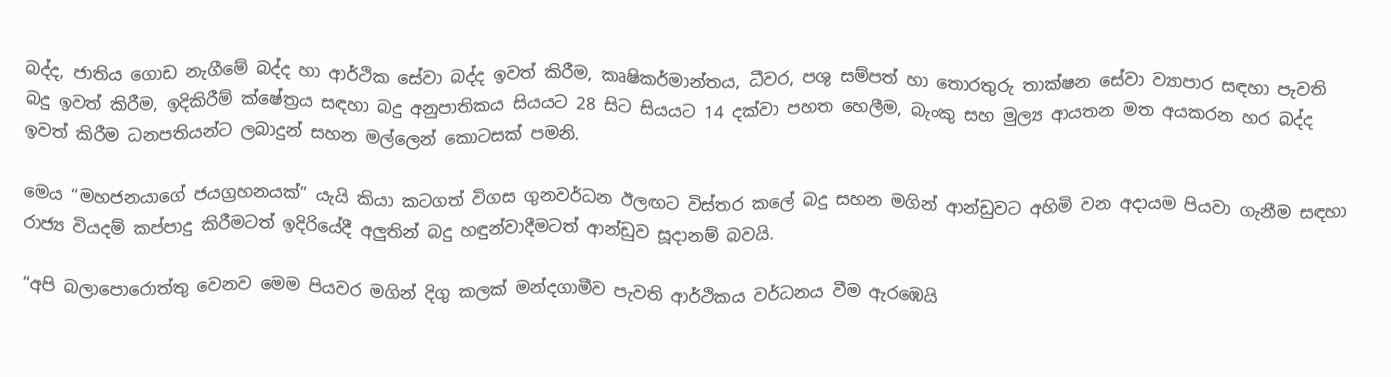බද්ද, ජාතිය ගොඩ නැගීමේ බද්ද හා ආර්ථික සේවා බද්ද ඉවත් කිරීම, කෘෂිකර්මාන්තය, ධීවර, පශු සම්පත් හා තොරතුරු තාක්ෂන සේවා ව්‍යාපාර සඳහා පැවති බදු ඉවත් කිරීම, ඉදිකිරීම් ක්ෂේත්‍රය සඳහා බදු අනුපාතිකය සියයට 28 සිට සියයට 14 දක්වා පහත හෙලීම, බැංකු සහ මුල්‍ය ආයතන මත අයකරන හර බද්ද ඉවත් කිරීම ධනපතියන්ට ලබාදුන් සහන මල්ලෙන් කොටසක් පමනි.

මෙය “මහජනයාගේ ජයග්‍රහනයක්” යැයි කියා කටගත් විගස ගුනවර්ධන ඊලඟට විස්තර කලේ බදු සහන මගින් ආන්ඩුවට අහිමි වන අදායම පියවා ගැනීම සඳහා රාජ්‍ය වියදම් කප්පාදු කිරීමටත් ඉදිරියේදී අලුතින් බදු හඳුන්වාදීමටත් ආන්ඩුව සූදානම් බවයි.

“අපි බලාපොරොත්තු වෙනව මෙම පියවර මගින් දිගු කලක් මන්දගාමීව පැවති ආර්ථිකය වර්ධනය වීම ඇරඹෙයි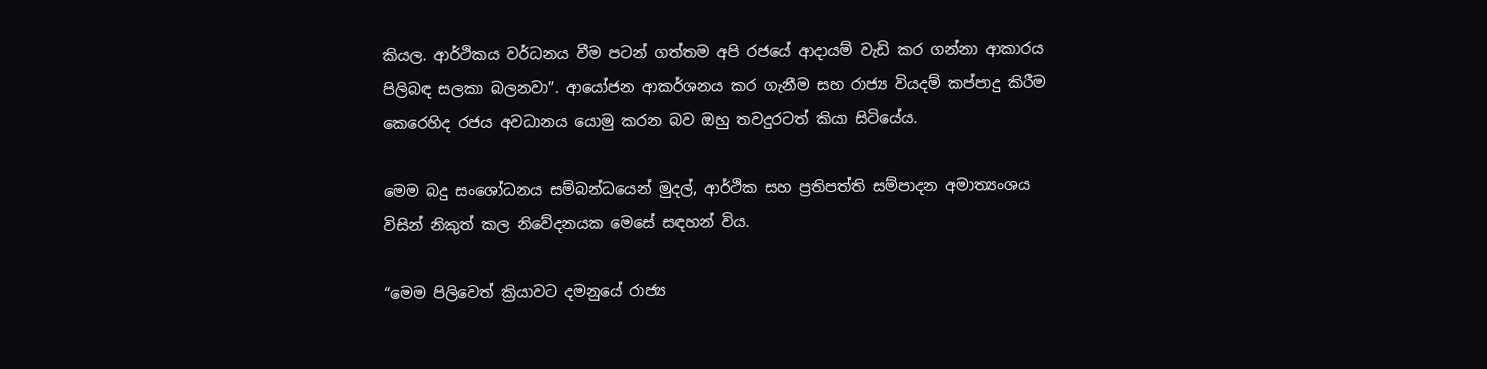කියල. ආර්ථිකය වර්ධනය වීම පටන් ගත්තම අපි රජයේ ආදායම් වැඩි කර ගන්නා ආකාරය පිලිබඳ සලකා බලනවා”. ආයෝජන ආකර්ශනය කර ගැනීම සහ රාජ්‍ය වියදම් කප්පාදු කිරීම කෙරෙහිද රජය අවධානය යොමු කරන බව ඔහු තවදුරටත් කියා සිටියේය.

මෙම බදු සංශෝධනය සම්බන්ධයෙන් මුදල්, ආර්ථික සහ ප්‍රතිපත්ති සම්පාදන අමාත්‍යංශය විසින් නිකුත් කල නිවේදනයක මෙසේ සඳහන් විය.

“මෙම පිලිවෙත් ක්‍රියාවට දමනුයේ රාජ්‍ය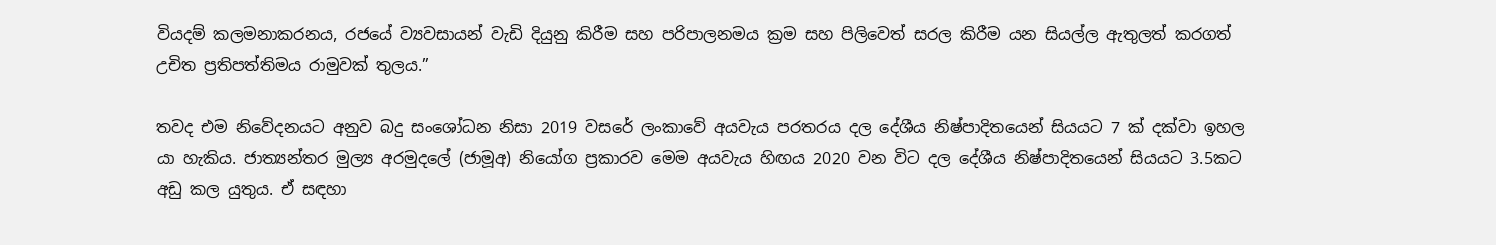වියදම් කලමනාකරනය, රජයේ ව්‍යවසායන් වැඩි දියුනු කිරීම සහ පරිපාලනමය ක්‍රම සහ පිලිවෙත් සරල කිරීම යන සියල්ල ඇතුලත් කරගත් උචිත ප්‍රතිපත්තිමය රාමුවක් තුලය.”

තවද එම නිවේදනයට අනුව බදු සංශෝධන නිසා 2019 වසරේ ලංකාවේ අයවැය පරතරය දල දේශීය නිෂ්පාදිතයෙන් සියයට 7 ක් දක්වා ඉහල යා හැකිය. ජාත්‍යන්තර මුල්‍ය අරමුදලේ (ජාමූඅ) නියෝග ප්‍රකාරව මෙම අයවැය හිඟය 2020 වන විට දල දේශීය නිෂ්පාදිතයෙන් සියයට 3.5කට අඩු කල යුතුය. ඒ සඳහා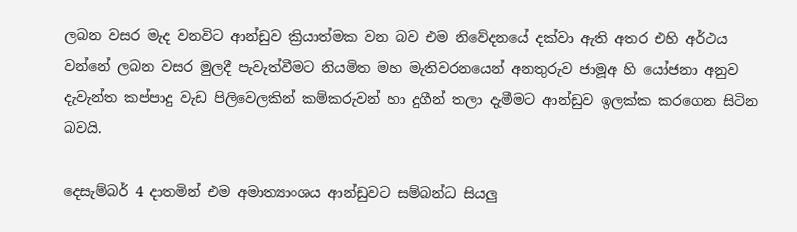ලබන වසර මැද වනවිට ආන්ඩුව ක්‍රියාත්මක වන බව එම නිවේදනයේ දක්වා ඇති අතර එහි අර්ථය වන්නේ ලබන වසර මුලදී පැවැත්වීමට නියමිත මහ මැතිවරනයෙන් අනතුරුව ජාමූඅ හි යෝජනා අනුව දැවැන්ත කප්පාදු වැඩ පිලිවෙලකින් කම්කරුවන් හා දුගීන් තලා දැමීමට ආන්ඩුව ඉලක්ක කරගෙන සිටින බවයි.

දෙසැම්බර් 4 දාතමින් එම අමාත්‍යාංශය ආන්ඩුවට සම්බන්ධ සියලු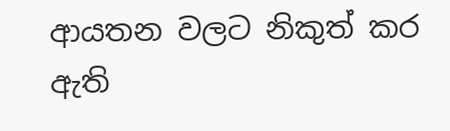ආයතන වලට නිකුත් කර ඇති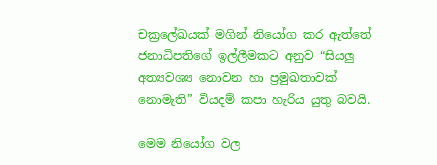චක්‍රලේඛයක් මගින් නියෝග කර ඇත්තේ ජනාධිපතිගේ ඉල්ලීමකට අනුව “සියලු අත්‍යවශ්‍ය නොවන හා ප්‍රමුඛතාවක් නොමැති” වියදම් කපා හැරිය යුතු බවයි.

මෙම නියෝග වල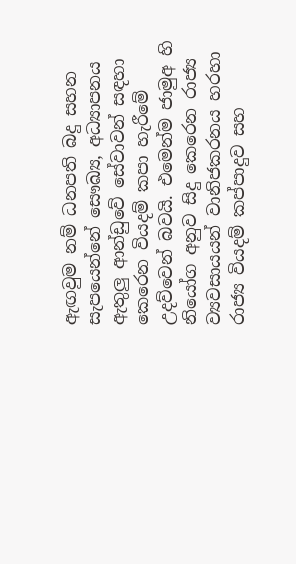ඇඟවුම නම් ධනපති බදු සහන සැපයෙන්නේ සෞඛ්‍ය, අධ්‍යාපනය ඇතුලු ආන්ඩුවේ සේවාවන් සඳහා කෙරෙන වියදම් කපා හැරීමේ උදව්වෙන් බවයි. එමෙන්ම ජාමුඅ හි නියෝග අනුව සිදු කෙරෙන රාජ්‍ය ව්‍යවසායයන් වානිජකරනය හරහා රාජ්‍ය වියදම් කප්පාදුව සහ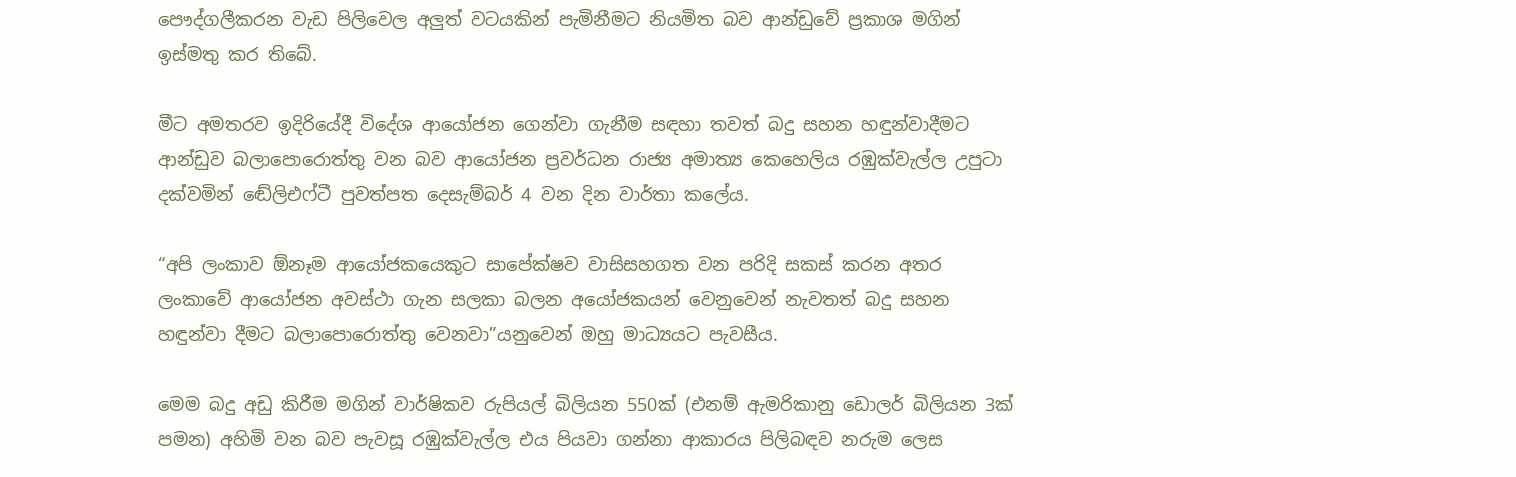පෞද්ගලීකරන වැඩ පිලිවෙල අලුත් වටයකින් පැමිනීමට නියමිත බව ආන්ඩුවේ ප්‍රකාශ මගින් ඉස්මතු කර තිබේ.

මීට අමතරව ඉදිරියේදී විදේශ ආයෝජන ගෙන්වා ගැනීම සඳහා තවත් බදු සහන හඳුන්වාදීමට ආන්ඩුව බලාපොරොත්තු වන බව ආයෝජන ප්‍රවර්ධන රාජ්‍ය අමාත්‍ය කෙහෙලිය රඹුක්වැල්ල උපුටා දක්වමින් ඬේලිඑෆ්ටී පුවත්පත දෙසැම්බර් 4 වන දින වාර්තා කලේය.

“අපි ලංකාව ඕනෑම ආයෝජකයෙකුට සාපේක්ෂව වාසිසහගත වන පරිදි සකස් කරන අතර ලංකාවේ ආයෝජන අවස්ථා ගැන සලකා බලන අයෝජකයන් වෙනුවෙන් නැවතත් බදු සහන හඳුන්වා දීමට බලාපොරොත්තු වෙනවා”යනුවෙන් ඔහු මාධ්‍යයට පැවසීය.

මෙම බදු අඩු කිරීම මගින් වාර්ෂිකව රුපියල් බිලියන 550ක් (එනම් ඇමරිකානු ඩොලර් බිලියන 3ක් පමන) අහිමි වන බව පැවසූ රඹුක්වැල්ල එය පියවා ගන්නා ආකාරය පිලිබඳව නරුම ලෙස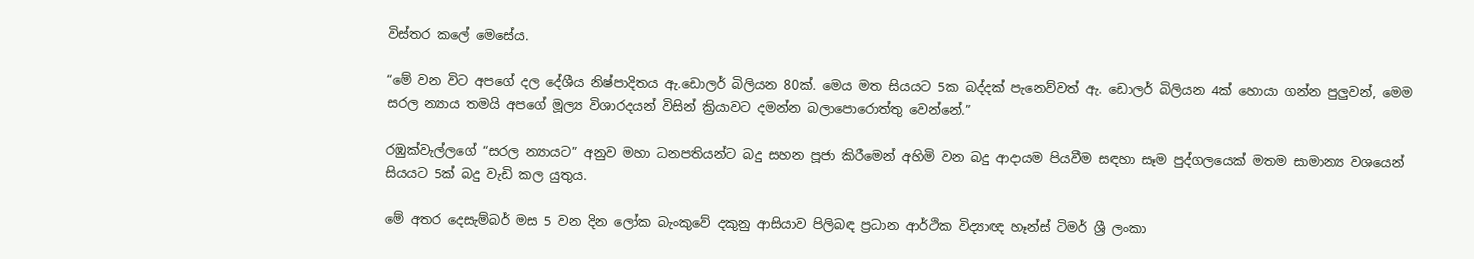විස්තර කලේ මෙසේය.

“මේ වන විට අපගේ දල දේශීය නිෂ්පාදිතය ඇ.ඩොලර් බිලියන 80ක්. මෙය මත සියයට 5ක බද්දක් පැනෙව්වත් ඇ. ඩොලර් බිලියන 4ක් හොයා ගන්න පුලුවන්, මෙම සරල න්‍යාය තමයි අපගේ මූල්‍ය විශාරදයන් විසින් ක්‍රියාවට දමන්න බලාපොරොත්තු වෙන්නේ.”

රඹුක්වැල්ලගේ “සරල න්‍යායට” අනුව මහා ධනපතියන්ට බදු සහන පූජා කිරීමෙන් අහිමි වන බදු ආදායම පියවීම සඳහා සෑම පුද්ගලයෙක් මතම සාමාන්‍ය වශයෙන් සියයට 5ක් බදු වැඩි කල යුතුය.

මේ අතර දෙසැම්බර් මස 5 වන දින ලෝක බැංකුවේ දකුනු ආසියාව පිලිබඳ ප්‍රධාන ආර්ථික විද්‍යාඥ හෑන්ස් ටිමර් ශ්‍රී ලංකා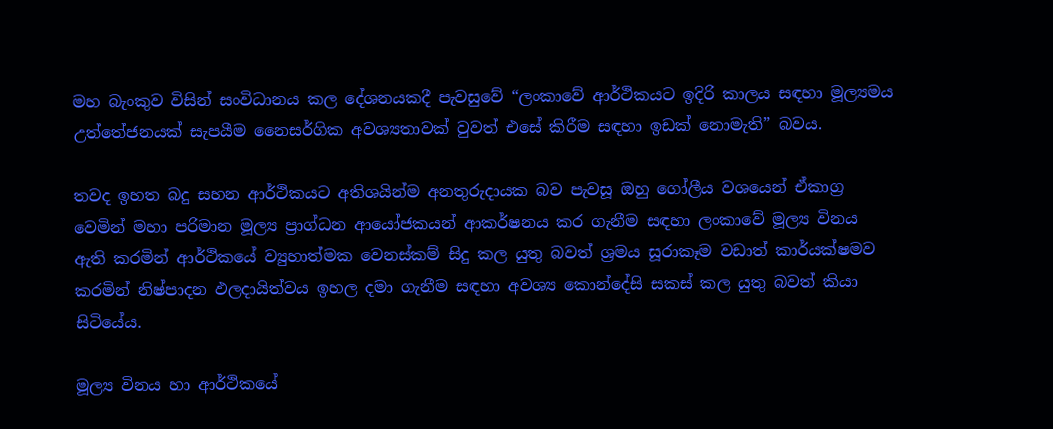මහ බැංකුව විසින් සංවිධානය කල දේශනයකදී පැවසුවේ “ලංකාවේ ආර්ථිකයට ඉදිරි කාලය සඳහා මූල්‍යමය උත්තේජනයක් සැපයීම නෛසර්ගික අවශ්‍යතාවක් වුවත් එසේ කිරීම සඳහා ඉඩක් නොමැති” බවය.

තවද ඉහත බදු සහන ආර්ථිකයට අතිශයින්ම අනතුරුදායක බව පැවසූ ඔහු ගෝලීය වශයෙන් ඒකාග්‍ර වෙමින් මහා පරිමාන මූල්‍ය ප්‍රාග්ධන ආයෝජකයන් ආකර්ෂනය කර ගැනීම සඳහා ලංකාවේ මූල්‍ය විනය ඇති කරමින් ආර්ථිකයේ ව්‍යුහාත්මක වෙනස්කම් සිදු කල යුතු බවත් ශ්‍රමය සූරාකෑම වඩාත් කාර්යක්ෂමව කරමින් නිෂ්පාදන ඵලදායිත්වය ඉහල දමා ගැනීම සඳහා අවශ්‍ය කොන්දේසි සකස් කල යුතු බවත් කියා සිටියේය.

මූල්‍ය විනය හා ආර්ථිකයේ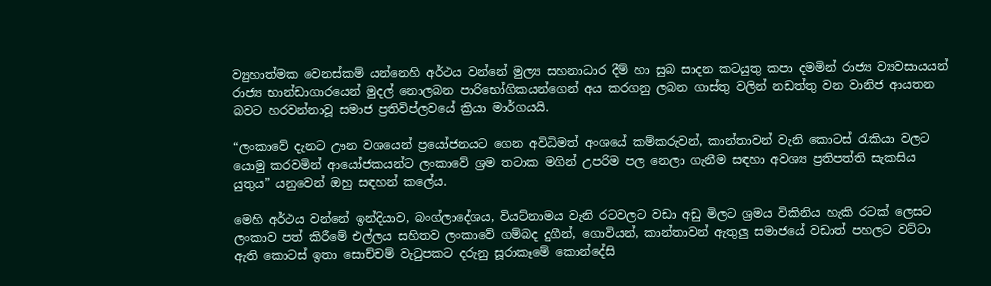ව්‍යුහාත්මක වෙනස්කම් යන්නෙහි අර්ථය වන්නේ මුල්‍ය සහනාධාර දීම් හා සුබ සාදන කටයුතු කපා දමමින් රාජ්‍ය ව්‍යවසායයන් රාජ්‍ය භාන්ඩාගාරයෙන් මුදල් නොලබන පාරිභෝගිකයන්ගෙන් අය කරගනු ලබන ගාස්තු වලින් නඩත්තු වන වානිජ ආයතන බවට හරවන්නාවූ සමාජ ප්‍රතිවිප්ලවයේ ක්‍රියා මාර්ගයයි.

“ලංකාවේ දැනට ඌන වශයෙන් ප්‍රයෝජනයට ගෙන අවිධිමත් අංශයේ කම්කරුවන්, කාන්තාවන් වැනි කොටස් රැකියා වලට යොමු කරවමින් ආයෝජකයන්ට ලංකාවේ ශ්‍රම තටාක මගින් උපරිම පල නෙලා ගැනීම සඳහා අවශ්‍ය ප්‍රතිපත්ති සැකසිය යුතුය” යනුවෙන් ඔහු සඳහන් කලේය.

මෙහි අර්ථය වන්නේ ඉන්දියාව, බංග්ලාදේශය, වියට්නාමය වැනි රටවලට වඩා අඩු මිලට ශ්‍රමය විකිනිය හැකි රටක් ලෙසට ලංකාව පත් කිරීමේ එල්ලය සහිතව ලංකාවේ ගම්බද දුගීන්, ගොවියන්, කාන්තාවන් ඇතුලු සමාජයේ වඩාත් පහලට වට්ටා ඇති කොටස් ඉතා සොච්චම් වැටුපකට දරුනු සූරාකෑමේ කොන්දේසි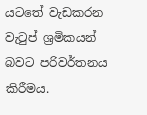යටතේ වැඩකරන වැටුප් ශ්‍රමිකයන් බවට පරිවර්තනය කිරීමය.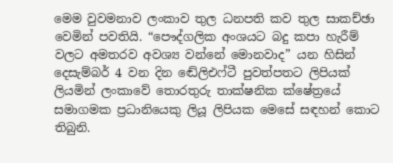මෙම වුවමනාව ලංකාව තුල ධනපති කව තුල සාකච්ඡා වෙමින් පවතියි. “පෞද්ගලික අංශයට බදු කපා හැරීම් වලට අමතරව අවශ්‍ය වන්නේ මොනවාද” යන හිසින් දෙසැම්බර් 4 වන දින ඬේලිඑෆ්ටී පුවත්පතට ලිපියක් ලියමින් ලංකාවේ තොරතුරු තාක්ෂනික ක්ෂේත්‍රයේ සමාගමක ප්‍රධානියෙකු ලියූ ලිපියක මෙසේ සඳහන් කොට තිබුනි.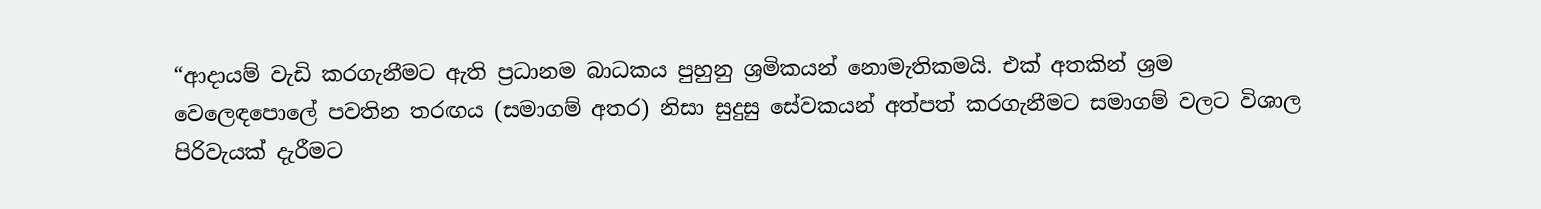“ආදායම් වැඩි කරගැනීමට ඇති ප්‍රධානම බාධකය පුහුනු ශ්‍රමිකයන් නොමැතිකමයි. එක් අතකින් ශ්‍රම වෙලෙඳපොලේ පවතින තරඟය (සමාගම් අතර) නිසා සුදුසු සේවකයන් අත්පත් කරගැනීමට සමාගම් වලට විශාල පිරිවැයක් දැරීමට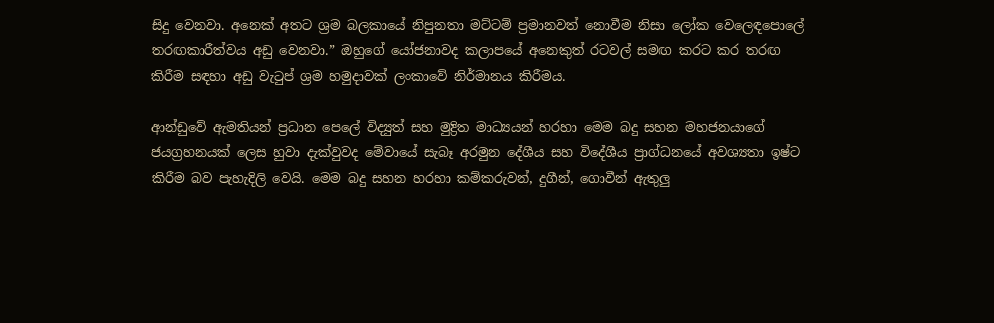සිදු වෙනවා. අනෙක් අතට ශ්‍රම බලකායේ නිපුනතා මට්ටම් ප්‍රමානවත් නොවීම නිසා ලෝක වෙලෙඳපොලේ තරඟකාරීත්වය අඩු වෙනවා.” ඔහුගේ යෝජනාවද කලාපයේ අනෙකුත් රටවල් සමඟ කරට කර තරඟ කිරීම සඳහා අඩු වැටුප් ශ්‍රම හමුදාවක් ලංකාවේ නිර්මානය කිරීමය.

ආන්ඩුවේ ඇමතියන් ප්‍රධාන පෙලේ විද්‍යුත් සහ මුද්‍රිත මාධ්‍යයන් හරහා මෙම බදු සහන මහජනයාගේ ජයග්‍රහනයක් ලෙස හුවා දැක්වුවද මේවායේ සැබෑ අරමුන දේශීය සහ විදේශීය ප්‍රාග්ධනයේ අවශ්‍යතා ඉෂ්ට කිරීම බව පැහැදිලි වෙයි. මෙම බදු සහන හරහා කම්කරුවන්, දුගීන්, ගොවීන් ඇතුලු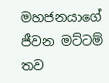මහජනයාගේ ජීවන මට්ටම් තව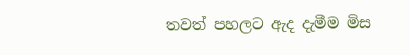තවත් පහලට ඇද දැමීම මිස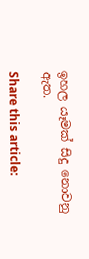ඉහල යෑමක් සිදු නොවනු ඇත.

Share this article: